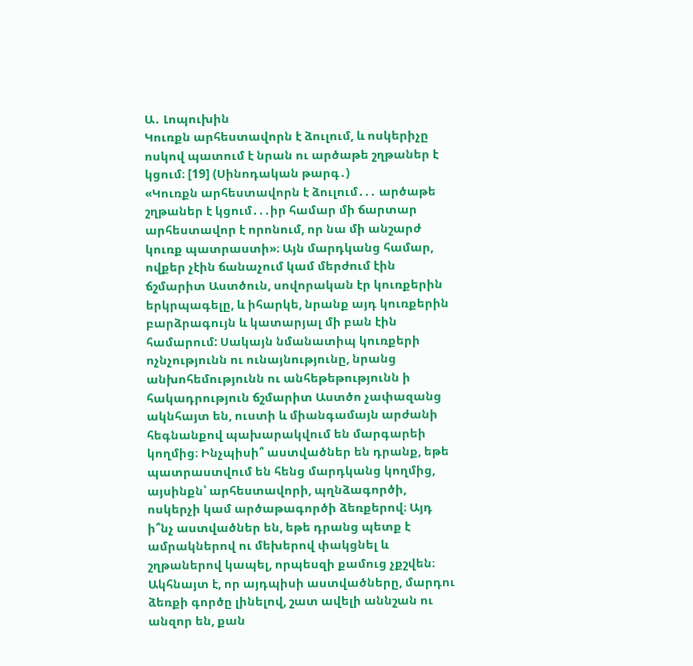Ա․ Լոպուխին
Կուռքն արհեստավորն է ձուլում, և ոսկերիչը ոսկով պատում է նրան ու արծաթե շղթաներ է կցում։ [19] (Սինոդական թարգ․)
«Կուռքն արհեստավորն է ձուլում․․․ արծաթե շղթաներ է կցում․․․իր համար մի ճարտար արհեստավոր է որոնում, որ նա մի անշարժ կուռք պատրաստի»։ Այն մարդկանց համար, ովքեր չէին ճանաչում կամ մերժում էին ճշմարիտ Աստծուն, սովորական էր կուռքերին երկրպագելը, և իհարկե, նրանք այդ կուռքերին բարձրագույն և կատարյալ մի բան էին համարում: Սակայն նմանատիպ կուռքերի ոչնչությունն ու ունայնությունը, նրանց անխոհեմությունն ու անհեթեթությունն ի հակադրություն ճշմարիտ Աստծո չափազանց ակնհայտ են, ուստի և միանգամայն արժանի հեգնանքով պախարակվում են մարգարեի կողմից։ Ինչպիսի՞ աստվածներ են դրանք, եթե պատրաստվում են հենց մարդկանց կողմից, այսինքն՝ արհեստավորի, պղնձագործի, ոսկերչի կամ արծաթագործի ձեռքերով։ Այդ ի՞նչ աստվածներ են, եթե դրանց պետք է ամրակներով ու մեխերով փակցնել և շղթաներով կապել, որպեսզի քամուց չքշվեն։ Ակհնայտ է, որ այդպիսի աստվածները, մարդու ձեռքի գործը լինելով, շատ ավելի աննշան ու անզոր են, քան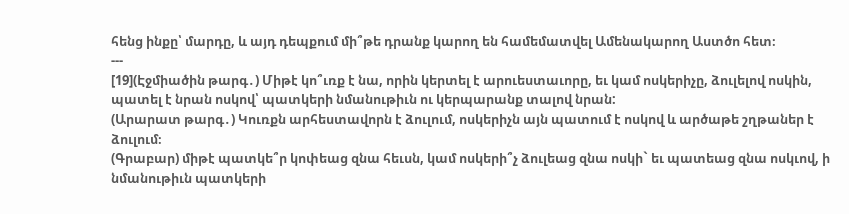հենց ինքը՝ մարդը, և այդ դեպքում մի՞թե դրանք կարող են համեմատվել Ամենակարող Աստծո հետ։
---
[19](Էջմիածին թարգ․) Միթէ կո՞ւռք է նա, որին կերտել է արուեստաւորը, եւ կամ ոսկերիչը, ձուլելով ոսկին, պատել է նրան ոսկով՝ պատկերի նմանութիւն ու կերպարանք տալով նրան:
(Արարատ թարգ․) Կուռքն արհեստավորն է ձուլում, ոսկերիչն այն պատում է ոսկով և արծաթե շղթաներ է ձուլում։
(Գրաբար) միթէ պատկե՞ր կոփեաց զնա հեւսն, կամ ոսկերի՞չ ձուլեաց զնա ոսկի` եւ պատեաց զնա ոսկւով, ի նմանութիւն պատկերի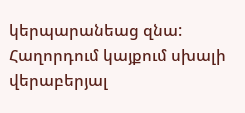կերպարանեաց զնա:
Հաղորդում կայքում սխալի վերաբերյալ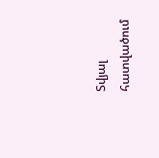Տվյալ հատվածում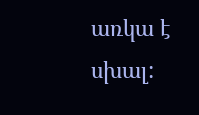առկա է սխալ: